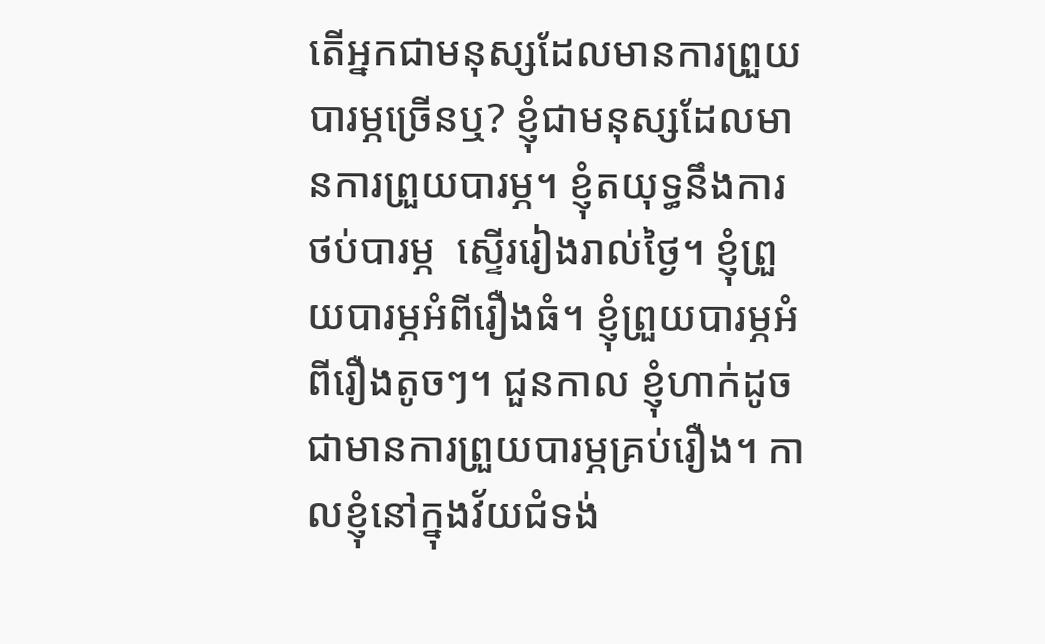តើអ្នកជាមនុស្សដែលមានការព្រួយបារម្ភច្រើនឬ? ខ្ញុំជាមនុស្សដែលមានការព្រួយបារម្ភ។ ខ្ញុំតយុទ្ធនឹងការថប់បារម្ភ  ស្ទើររៀងរាល់ថ្ងៃ។ ខ្ញុំព្រួយបារម្ភអំពីរឿងធំ។ ខ្ញុំព្រួយបារម្ភអំពីរឿងតូចៗ។ ជួនកាល ខ្ញុំហាក់ដូចជាមានការព្រួយបារម្ភគ្រប់រឿង។ កាលខ្ញុំនៅក្នុងវ័យជំទង់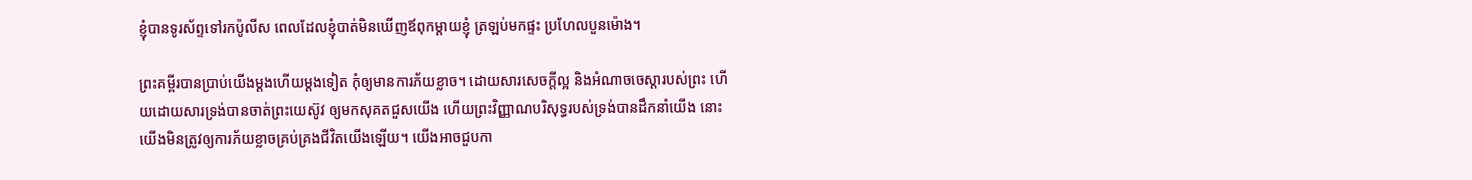ខ្ញុំបានទូរស័ព្ទទៅរកប៉ូលីស ពេលដែលខ្ញុំបាត់មិនឃើញឪពុកម្តាយខ្ញុំ ត្រឡប់មកផ្ទះ ប្រហែលបួនម៉ោង។

ព្រះគម្ពីរបានប្រាប់យើងម្តងហើយម្តងទៀត កុំឲ្យមានការភ័យខ្លាច។ ដោយសារសេចក្តីល្អ និងអំណាចចេស្តារបស់ព្រះ ហើយដោយសារទ្រង់បានចាត់ព្រះយេស៊ូវ ឲ្យមកសុគតជួសយើង ហើយព្រះវិញ្ញាណបរិសុទ្ធរបស់ទ្រង់បានដឹកនាំយើង នោះយើងមិនត្រូវឲ្យការភ័យខ្លាចគ្រប់គ្រងជីវិតយើងឡើយ។ យើងអាចជួបកា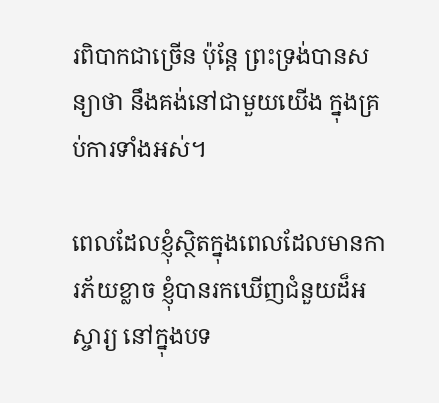រពិបាកជាច្រើន ប៉ុន្តែ ព្រះទ្រង់បានសន្យាថា នឹងគង់នៅជាមួយយើង ក្នុងគ្រប់ការទាំងអស់។

ពេលដែលខ្ញុំស្ថិតក្នុងពេលដែលមានការភ័យខ្លាច ខ្ញុំបានរកឃើញជំនួយដ៏អស្ចារ្យ នៅក្នុងបទ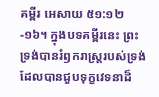គម្ពីរ អេសាយ ៥១:១២-១៦។ ក្នុងបទគម្ពីរនេះ ព្រះទ្រង់បានរំឭករាស្រ្តរបស់ទ្រង់ ដែលបានជួបទុក្ខវេទនាដ៏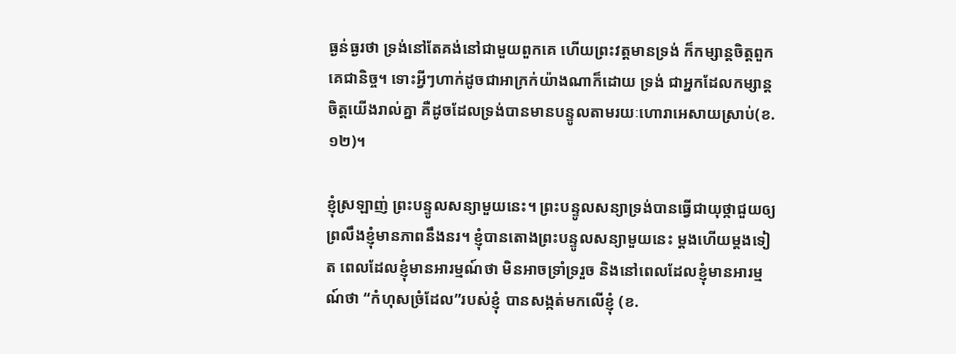ធ្ងន់ធ្ងរថា ទ្រង់នៅតែគង់នៅជាមួយពួកគេ ហើយព្រះវត្តមានទ្រង់ ក៏កម្សាន្តចិត្តពួកគេជានិច្ច។ ទោះអ្វីៗហាក់ដូចជាអាក្រក់យ៉ាងណាក៏ដោយ ទ្រង់ ជាអ្នកដែលកម្សាន្តចិត្តយើងរាល់គ្នា គឺដូចដែលទ្រង់បានមានបន្ទូលតាមរយៈហោរាអេសាយស្រាប់(ខ.១២)។

ខ្ញុំស្រឡាញ់ ព្រះបន្ទូលសន្យាមួយនេះ។ ព្រះបន្ទូលសន្យាទ្រង់បានធ្វើជាយុថ្កាជួយឲ្យព្រលឹងខ្ញុំមានភាពនឹងនរ។ ខ្ញុំបានតោងព្រះបន្ទូលសន្យាមួយនេះ ម្តងហើយម្តងទៀត ពេលដែលខ្ញុំមានអារម្មណ៍ថា មិនអាចទ្រាំទ្ររួច និងនៅពេលដែលខ្ញុំមានអារម្មណ៍ថា “កំហុសច្រំដែល”របស់ខ្ញុំ បានសង្កត់មកលើខ្ញុំ (ខ.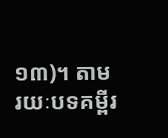១៣)។ តាមរយៈបទគម្ពីរ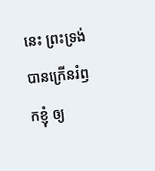នេះ ព្រះទ្រង់បានក្រើនរំឭកខ្ញុំ ឲ្យ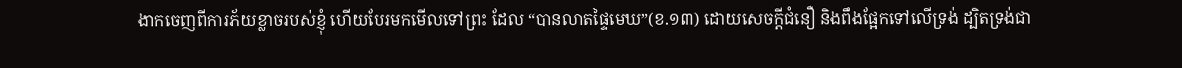ងាកចេញពីការភ័យខ្លាចរបស់ខ្ញុំ ហើយបែរមកមើលទៅព្រះ ដែល “បានលាតផ្ទៃមេឃ”(ខ.១៣) ដោយសេចក្តីជំនឿ និងពឹងផ្អែកទៅលើទ្រង់ ដ្បិតទ្រង់ជា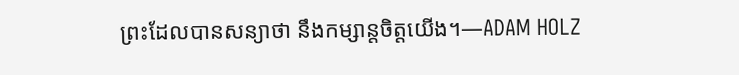ព្រះដែលបានសន្យាថា នឹងកម្សាន្តចិត្តយើង។—ADAM HOLZ